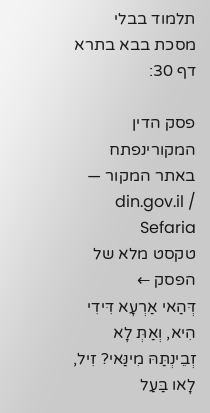תלמוד בבלי מסכת בבא בתרא דף 30:

פסק הדין המקורינפתח באתר המקור — din.gov.il / Sefaria
טקסט מלא של הפסק ←
דְּהַאי אַרְעָא דִּידִי הִיא, וְאַתְּ לָא זְבֵינְתַּהּ מִינַּאי? זִיל, לָאו בַּעַל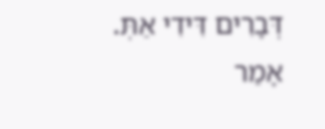דְּבָרִים דִּידִי אַתְּ. אָמַר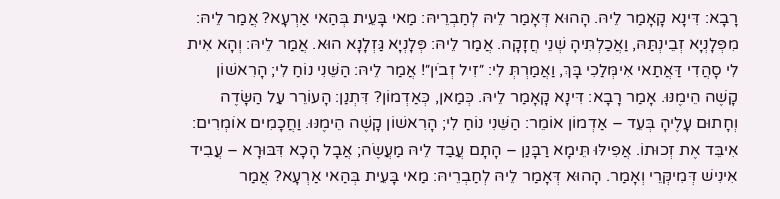רָבָא: דִּינָא קָאָמַר לֵיהּ. הָהוּא דְּאָמַר לֵיהּ לְחַבְרֵיהּ: מַאי בָּעֵית בְּהַאי אַרְעָא? אֲמַר לֵיהּ: מִפְּלָנְיָא זְבֵינְתַּהּ, וַאֲכַלְתִּיהָ שְׁנֵי חֲזָקָה. אֲמַר לֵיהּ: פְּלָנְיָא גַּזְלָנָא הוּא. אֲמַר לֵיהּ: וְהָא אִית לִי סָהֲדִי דַּאֲתַאי אִימְּלַכִי בָּךְ, וַאֲמַרְתְּ לִי: ״זִיל זְבֹין״! אֲמַר לֵיהּ: הַשֵּׁנִי נוֹחַ לִי; הָרִאשׁוֹן קָשֶׁה הֵימֶנּוּ. אָמַר רָבָא: דִּינָא קָאָמַר לֵיהּ. כְּמַאן, כְּאַדְמוֹן? דִּתְנַן: הָעוֹרֵר עַל הַשָּׂדֶה וְחָתוּם עָלֶיהָ בְּעֵד – אַדְמוֹן אוֹמֵר: הַשֵּׁנִי נוֹחַ לִי; הָרִאשׁוֹן קָשֶׁה הֵימֶנּוּ. וַחֲכָמִים אוֹמְרִים: אִיבֵּד אֶת זְכוּתוֹ. אֲפִילּוּ תֵּימָא רַבָּנַן – הָתָם עֲבַד לֵיהּ מַעֲשֶׂה; אֲבָל הָכָא דִּבּוּרָא – עֲבִיד אִינִישׁ דְּמִיקְּרֵי וְאָמַר. הָהוּא דְּאָמַר לֵיהּ לְחַבְרֵיהּ: מַאי בָּעֵית בְּהַאי אַרְעָא? אֲמַר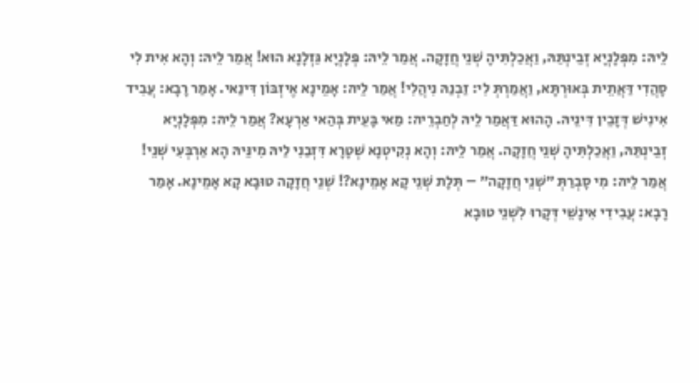לֵיהּ: מִפְּלָנְיָא זְבֵינְתַּהּ, וַאֲכַלְתִּיהָ שְׁנֵי חֲזָקָה. אֲמַר לֵיהּ: פְּלָנְיָא גַּזְלָנָא הוּא! אֲמַר לֵיהּ: וְהָא אִית לִי סָהֲדִי דַּאֲתֵית בְּאוּרְתָּא, וַאֲמַרְתְּ לִי: זַבְנַהּ נִיהֲלִי! אֲמַר לֵיהּ: אָמֵינָא אֶיזְבּוֹן דִּינַאי. אָמַר רָבָא: עֲבִיד אִינִישׁ דְּזָבֵין דִּינֵיהּ. הָהוּא דַּאֲמַר לֵיהּ לְחַבְרֵיהּ: מַאי בָּעֵית בְּהַאי אַרְעָא? אֲמַר לֵיהּ: מִפְּלָנְיָא זְבֵינְתַּהּ, וַאֲכַלְתִּיהָ שְׁנֵי חֲזָקָה. אֲמַר לֵיהּ: וְהָא נְקִיטְנָא שְׁטָרָא דִּזְבַנִי לַיהּ מִינֵּיהּ הָא אַרְבְּעִי שְׁנֵי! אֲמַר לֵיהּ: מִי סָבְרַתְּ ״שְׁנֵי חֲזָקָה״ – תְּלָת שְׁנֵי קָא אָמֵינָא?! שְׁנֵי חֲזָקָה טוּבָא קָא אָמֵינָא. אָמַר רָבָא: עֲבִידִי אִינָשֵׁי דְּקָרוּ לִשְׁנֵי טוּבָא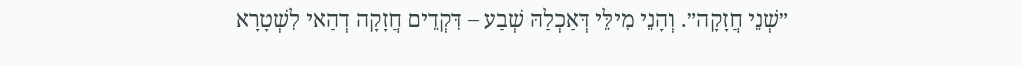״שְׁנֵי חֲזָקָה״. וְהָנֵי מִילֵּי דְּאַכְלַהּ שְׁבַע – דִּקְדֵים חֲזָקָה דְהַאי לִשְׁטָרָא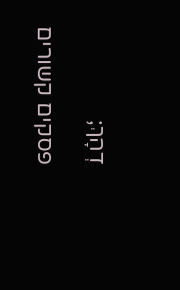דְהָךְ;

פסקים קשורים